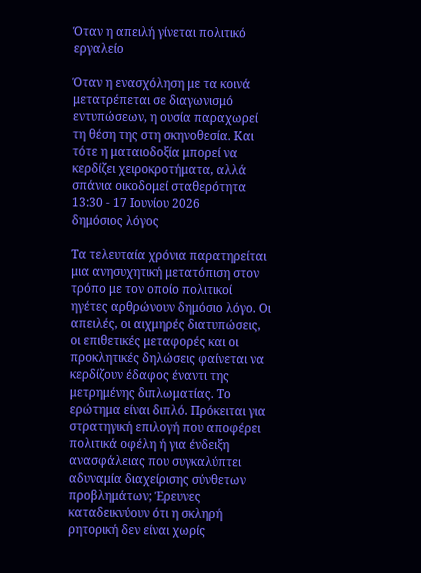Όταν η απειλή γίνεται πολιτικό εργαλείο

Όταν η ενασχόληση με τα κοινά μετατρέπεται σε διαγωνισμό εντυπώσεων, η ουσία παραχωρεί τη θέση της στη σκηνοθεσία. Και τότε η ματαιοδοξία μπορεί να κερδίζει χειροκροτήματα, αλλά σπάνια οικοδομεί σταθερότητα
13:30 - 17 Ιουνίου 2026
δημόσιος λόγος

Τα τελευταία χρόνια παρατηρείται μια ανησυχητική μετατόπιση στον τρόπο με τον οποίο πολιτικοί ηγέτες αρθρώνουν δημόσιο λόγο. Οι απειλές, οι αιχμηρές διατυπώσεις, οι επιθετικές μεταφορές και οι προκλητικές δηλώσεις φαίνεται να κερδίζουν έδαφος έναντι της μετρημένης διπλωματίας. Το ερώτημα είναι διπλό. Πρόκειται για στρατηγική επιλογή που αποφέρει πολιτικά οφέλη ή για ένδειξη ανασφάλειας που συγκαλύπτει αδυναμία διαχείρισης σύνθετων προβλημάτων; Έρευνες καταδεικνύουν ότι η σκληρή ρητορική δεν είναι χωρίς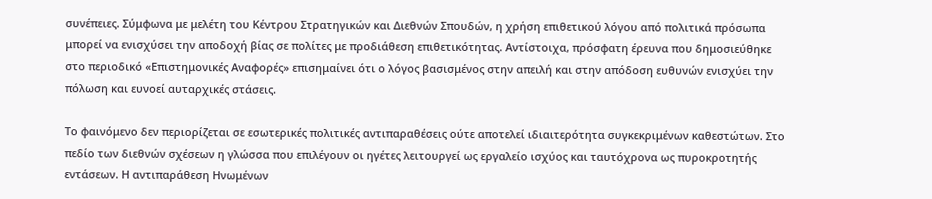συνέπειες. Σύμφωνα με μελέτη του Κέντρου Στρατηγικών και Διεθνών Σπουδών, η χρήση επιθετικού λόγου από πολιτικά πρόσωπα μπορεί να ενισχύσει την αποδοχή βίας σε πολίτες με προδιάθεση επιθετικότητας. Αντίστοιχα, πρόσφατη έρευνα που δημοσιεύθηκε στο περιοδικό «Επιστημονικές Αναφορές» επισημαίνει ότι ο λόγος βασισμένος στην απειλή και στην απόδοση ευθυνών ενισχύει την πόλωση και ευνοεί αυταρχικές στάσεις.

Το φαινόμενο δεν περιορίζεται σε εσωτερικές πολιτικές αντιπαραθέσεις ούτε αποτελεί ιδιαιτερότητα συγκεκριμένων καθεστώτων. Στο πεδίο των διεθνών σχέσεων η γλώσσα που επιλέγουν οι ηγέτες λειτουργεί ως εργαλείο ισχύος και ταυτόχρονα ως πυροκροτητής εντάσεων. Η αντιπαράθεση Ηνωμένων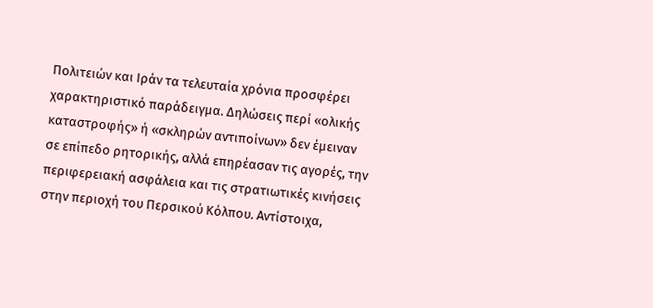Πολιτειών και Ιράν τα τελευταία χρόνια προσφέρει χαρακτηριστικό παράδειγμα. Δηλώσεις περί «ολικής καταστροφής» ή «σκληρών αντιποίνων» δεν έμειναν σε επίπεδο ρητορικής, αλλά επηρέασαν τις αγορές, την περιφερειακή ασφάλεια και τις στρατιωτικές κινήσεις στην περιοχή του Περσικού Κόλπου. Αντίστοιχα,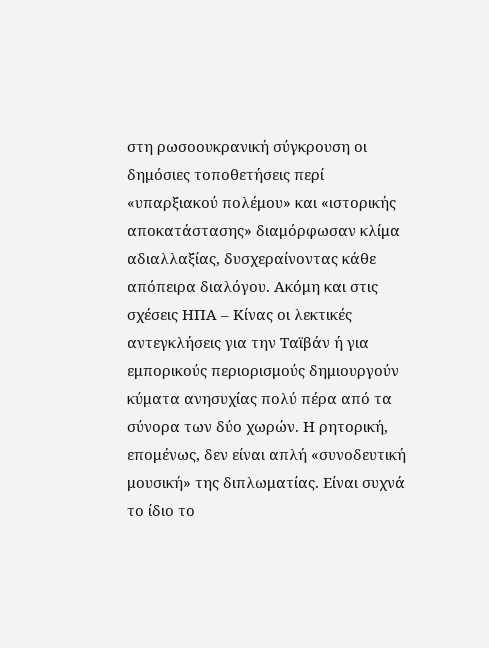στη ρωσοουκρανική σύγκρουση οι δημόσιες τοποθετήσεις περί «υπαρξιακού πολέμου» και «ιστορικής αποκατάστασης» διαμόρφωσαν κλίμα αδιαλλαξίας, δυσχεραίνοντας κάθε απόπειρα διαλόγου. Ακόμη και στις σχέσεις ΗΠΑ – Κίνας οι λεκτικές αντεγκλήσεις για την Ταϊβάν ή για εμπορικούς περιορισμούς δημιουργούν κύματα ανησυχίας πολύ πέρα από τα σύνορα των δύο χωρών. Η ρητορική, επομένως, δεν είναι απλή «συνοδευτική μουσική» της διπλωματίας. Είναι συχνά το ίδιο το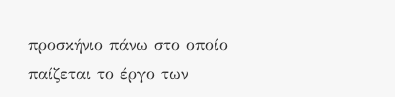προσκήνιο πάνω στο οποίο παίζεται το έργο των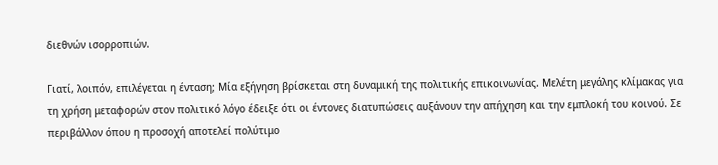διεθνών ισορροπιών.

Γιατί, λοιπόν, επιλέγεται η ένταση; Μία εξήγηση βρίσκεται στη δυναμική της πολιτικής επικοινωνίας. Μελέτη μεγάλης κλίμακας για τη χρήση μεταφορών στον πολιτικό λόγο έδειξε ότι οι έντονες διατυπώσεις αυξάνουν την απήχηση και την εμπλοκή του κοινού. Σε περιβάλλον όπου η προσοχή αποτελεί πολύτιμο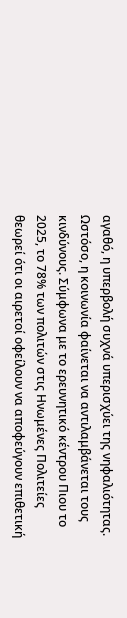αγαθό, η υπερβολή συχνά υπερισχύει της νηφαλιότητας. Ωστόσο, η κοινωνία φαίνεται να αντιλαμβάνεται τους κινδύνους. Σύμφωνα με το ερευνητικό κέντρου Πιου το 2025, το 78% των πολιτών στις Ηνωμένες Πολιτείες θεωρεί ότι οι αιρετοί οφείλουν να αποφεύγουν επιθετική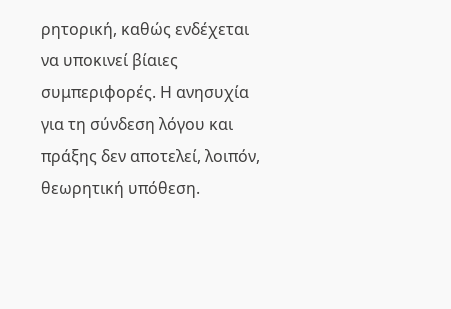ρητορική, καθώς ενδέχεται να υποκινεί βίαιες συμπεριφορές. Η ανησυχία για τη σύνδεση λόγου και πράξης δεν αποτελεί, λοιπόν, θεωρητική υπόθεση.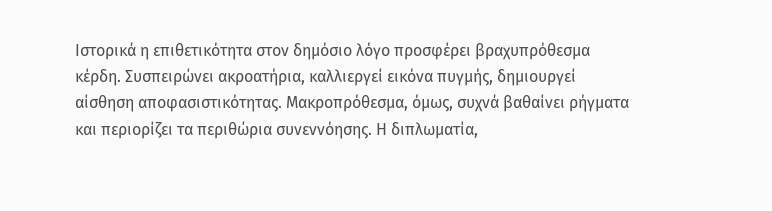Ιστορικά η επιθετικότητα στον δημόσιο λόγο προσφέρει βραχυπρόθεσμα κέρδη. Συσπειρώνει ακροατήρια, καλλιεργεί εικόνα πυγμής, δημιουργεί αίσθηση αποφασιστικότητας. Μακροπρόθεσμα, όμως, συχνά βαθαίνει ρήγματα και περιορίζει τα περιθώρια συνεννόησης. Η διπλωματία,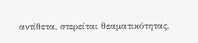αντίθετα, στερείται θεαματικότητας,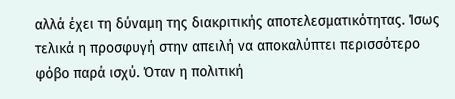αλλά έχει τη δύναμη της διακριτικής αποτελεσματικότητας. Ίσως τελικά η προσφυγή στην απειλή να αποκαλύπτει περισσότερο φόβο παρά ισχύ. Όταν η πολιτική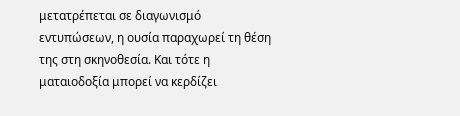μετατρέπεται σε διαγωνισμό εντυπώσεων, η ουσία παραχωρεί τη θέση της στη σκηνοθεσία. Και τότε η ματαιοδοξία μπορεί να κερδίζει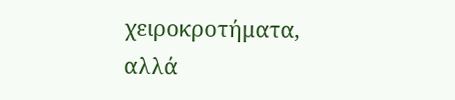χειροκροτήματα, αλλά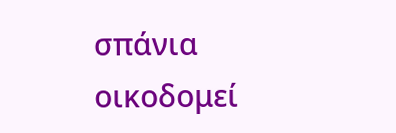σπάνια οικοδομεί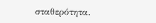σταθερότητα.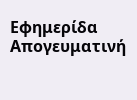Εφημερίδα Απογευματινή